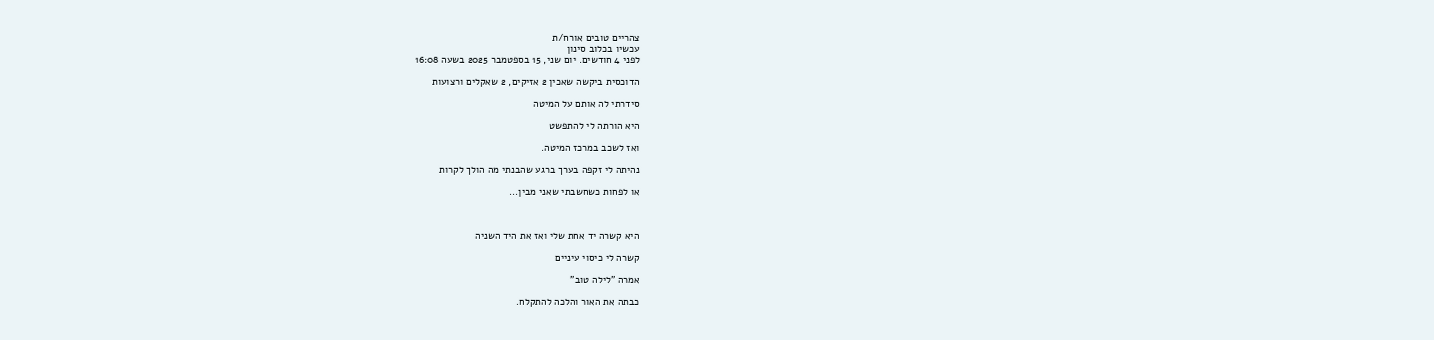צהריים טובים אורח/ת
עכשיו בכלוב סינון
לפני 4 חודשים. יום שני, 15 בספטמבר 2025 בשעה 16:08

הדוכסית ביקשה שאכין 2 אזיקים, 2 שאקלים ורצועות

סידרתי לה אותם על המיטה

היא הורתה לי להתפשט

ואז לשכב במרכז המיטה.

נהיתה לי זקפה בערך ברגע שהבנתי מה הולך לקרות

או לפחות כשחשבתי שאני מבין...



היא קשרה יד אחת שלי ואז את היד השניה

קשרה לי כיסוי עיניים

אמרה "לילה טוב"

כבתה את האור והלכה להתקלח.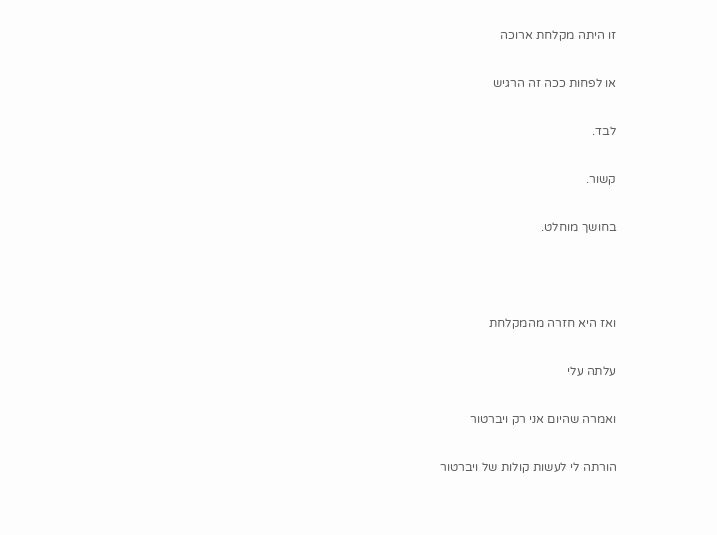זו היתה מקלחת ארוכה

או לפחות ככה זה הרגיש

לבד.

קשור.

בחושך מוחלט.



ואז היא חזרה מהמקלחת

עלתה עלי

ואמרה שהיום אני רק ויברטור

הורתה לי לעשות קולות של ויברטור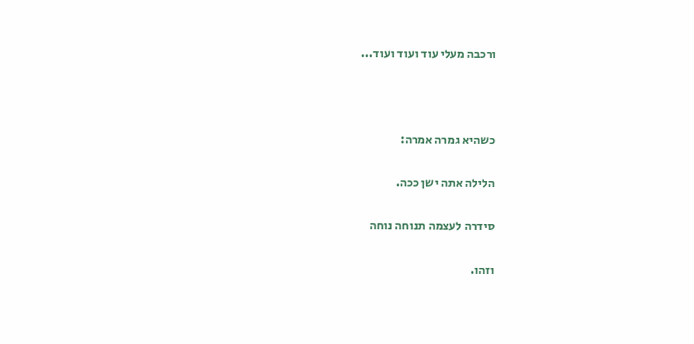ורכבה מעלי עוד ועוד ועוד...



כשהיא גמרה אמרה:

הלילה אתה ישן ככה.

סידרה לעצמה תנוחה נוחה

וזהו.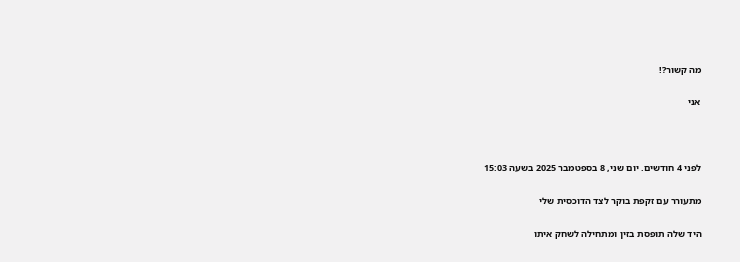מה קשור?!

אני



לפני 4 חודשים. יום שני, 8 בספטמבר 2025 בשעה 15:03

מתעורר עם זקפת בוקר לצד הדוכסית שלי

היד שלה תופסת בזין ומתחילה לשחק איתו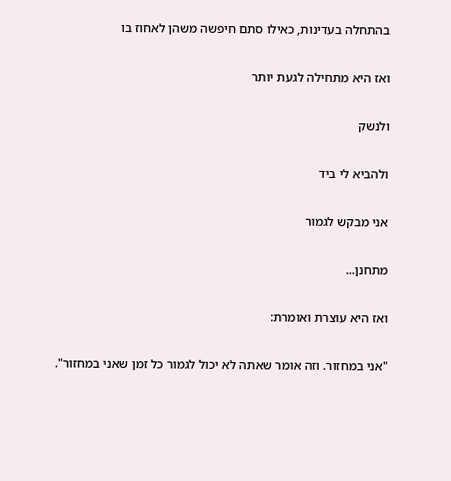בהתחלה בעדינות, כאילו סתם חיפשה משהן לאחוז בו

ואז היא מתחילה לגעת יותר

ולנשק

ולהביא לי ביד

אני מבקש לגמור

מתחנן...

ואז היא עוצרת ואומרת:

"אני במחזור. וזה אומר שאתה לא יכול לגמור כל זמן שאני במחזור".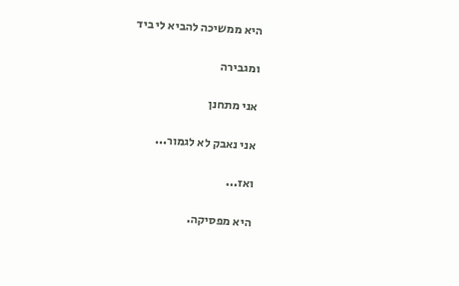היא ממשיכה להביא לי ביד

ומגבירה

אני מתחנן

אני נאבק לא לגמור...

ואז...

היא מפסיקה.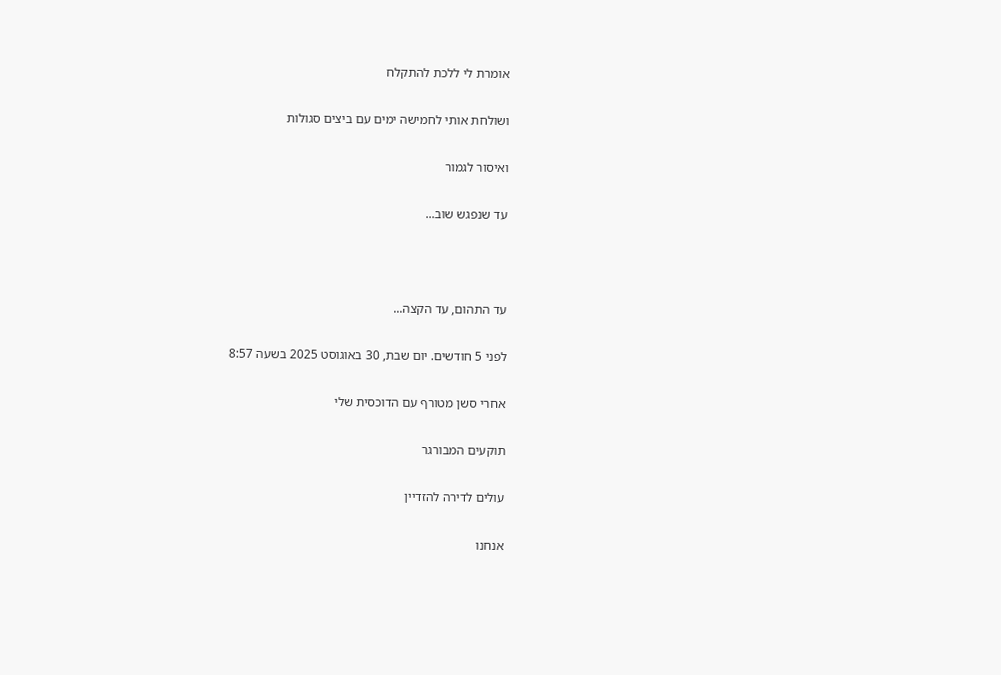אומרת לי ללכת להתקלח

ושולחת אותי לחמישה ימים עם ביצים סגולות

ואיסור לגמור

עד שנפגש שוב...



עד התהום, עד הקצה...

לפני 5 חודשים. יום שבת, 30 באוגוסט 2025 בשעה 8:57

אחרי סשן מטורף עם הדוכסית שלי

תוקעים המבורגר

עולים לדירה להזדיין

אנחנו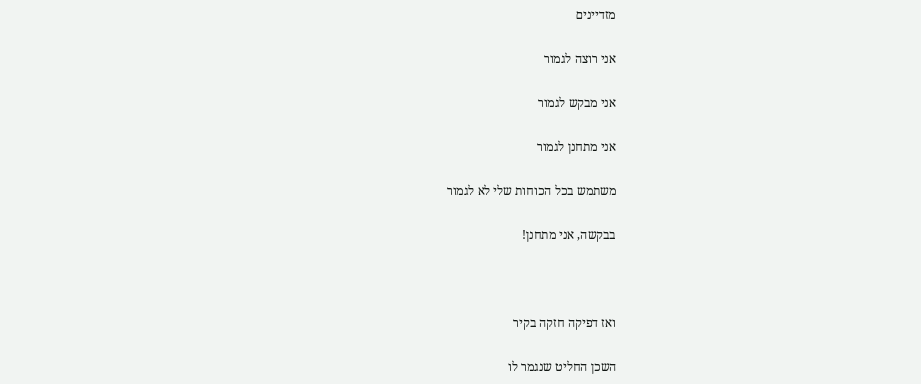מזדיינים

אני רוצה לגמור

אני מבקש לגמור

אני מתחנן לגמור

משתמש בכל הכוחות שלי לא לגמור

בבקשה, אני מתחנן!



ואז דפיקה חזקה בקיר

השכן החליט שנגמר לו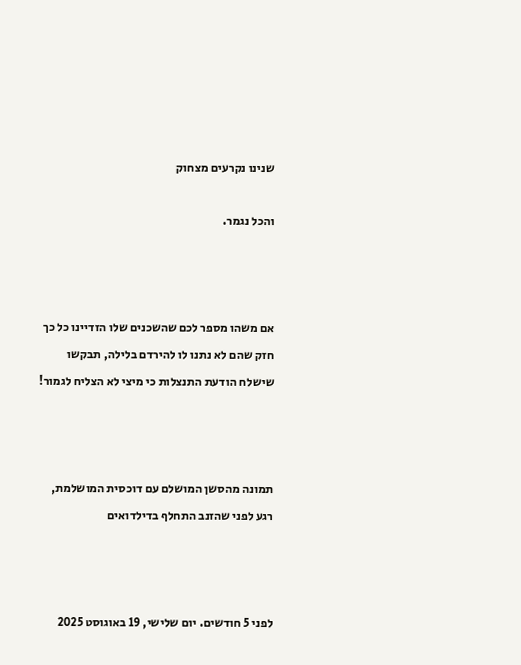שנינו נקרעים מצחוק

והכל נגמר.



אם משהו מספר לכם שהשכנים שלו הזדיינו כל כך חזק שהם לא נתנו לו להירדם בלילה, תבקשו שישלח הודעת התנצלות כי מיצי לא הצליח לגמור!



תמונה מהסשן המושלם עם דוכסית המושלמת, רגע לפני שהזנב התחלף בדילדואים



לפני 5 חודשים. יום שלישי, 19 באוגוסט 2025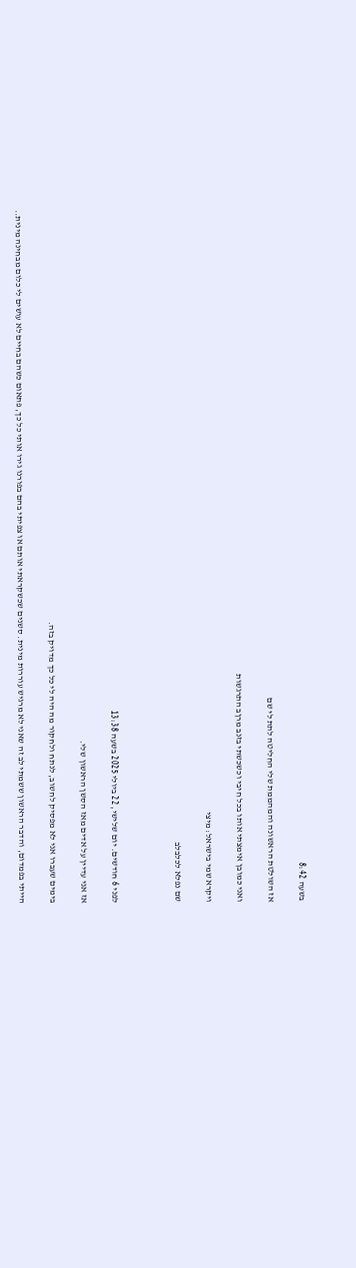בשעה 8:42

אז השולטת הראשונה והמהממת שלי החליטה לתת לי שם

ואני כמובן אימצתי אותו בכל חיבי וכשכשתי בזנב מרןב התרגשות

ויקרא שמי בישראל: מיצי

שם נפלא לכלבלב



לפני 6 חודשים. יום שלישי, 22 ביולי 2025 בשעה 13:38

אז אני עדיין על אדים מאז הסשן הראשון שלי.

בימים שעברו אני לא מפסיק לחשוב, לנתח ולחקור מה היה לי כל כך מדויק בזה.

הייתי בפמדום, והדבר הראשון ששמתי לב זה שאני לא מרגיש עוררות מינית. סשנים שכשקראתי אותם או צפיתי בהם בפורנו גירו אותי כל כך, פתאום כשהם בחיים לא עושים לי כלום מבחינה מינית..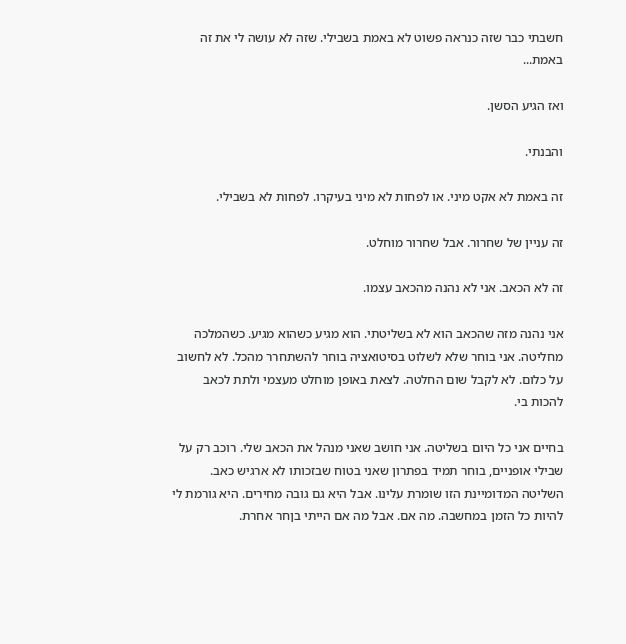חשבתי כבר שזה כנראה פשוט לא באמת בשבילי. שזה לא עושה לי את זה באמת...

ואז הגיע הסשן.

והבנתי.

זה באמת לא אקט מיני. או לפחות לא מיני בעיקרו. לפחות לא בשבילי.

זה עניין של שחרור. אבל שחרור מוחלט.

זה לא הכאב. אני לא נהנה מהכאב עצמו.

אני נהנה מזה שהכאב הוא לא בשליטתי. הוא מגיע כשהוא מגיע. כשהמלכה מחליטה. אני בוחר שלא לשלוט בסיטואציה בוחר להשתחרר מהכל. לא לחשוב על כלום. לא לקבל שום החלטה. לצאת באופן מוחלט מעצמי ולתת לכאב להכות בי.

בחיים אני כל היום בשליטה. אני חושב שאני מנהל את הכאב שלי. רוכב רק על שבילי אופניים, בוחר תמיד בפתרון שאני בטוח שבזכותו לא ארגיש כאב. השליטה המדומיינת הזו שומרת עלינו. אבל היא גם גובה מחירים. היא גורמת לי להיות כל הזמן במחשבה. מה אם. אבל מה אם הייתי בןחר אחרת.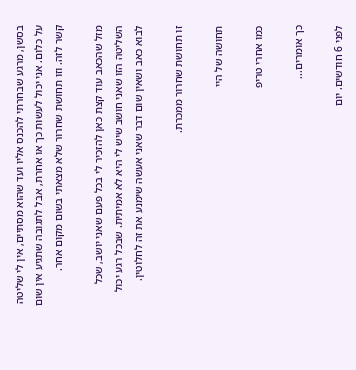בסשן, מרגע שבחרתי להכנס אליו ועד שהוא מסתיים, אין לי שליטה על כלום. אני יכול לעשות כך או אחרת, אבל לתגובה שתגיע אין שום קשר לזה. וזו תחושת שחרור שלא מצאתי בשום מקום אחר.

מזל שהכאב עוד קצת כאן להזכיר לי בכל פעם שאני יושב, שכל השליטה הזו שאני חושב שיש לי היא לא אמיתית. שבכל רגע יכול לבוא כאב ושאין שום דבר שאני אעשה שימנע את זה לחלוטין.

זו תחושת שחרור ממכרת.

תחושה של היי

כמו אחרי טריפ

כך אומרים...

לפני 6 חודשים. יום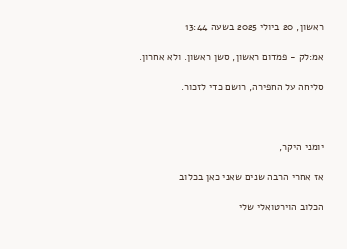ראשון, 20 ביולי 2025 בשעה 13:44

אמ:לק - פמדום ראשון, סשן ראשון. ולא אחרון.

סליחה על החפירה, רושם כדי לזכור.



יומני היקר,

אז אחרי הרבה שנים שאני כאן בכלוב

הכלוב הוירטואלי שלי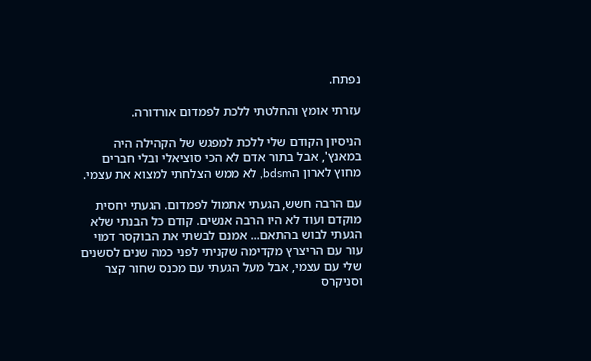נפתח.

עזרתי אומץ והחלטתי ללכת לפמדום אורדורה.

הניסיון הקודם שלי ללכת למפגש של הקהילה היה במאנץ', אבל בתור אדם לא הכי סוציאלי ובלי חברים מחוץ לארון הbdsm, לא ממש הצלחתי למצוא את עצמי.

עם הרבה חשש, הגעתי אתמול לפמדום. הגעתי יחסית מוקדם ועוד לא היו הרבה אנשים. קודם כל הבנתי שלא הגעתי לבוש בהתאם... אמנם לבשתי את הבוקסר דמוי עור עם הריצרץ מקדימה שקניתי לפני כמה שנים לסשנים שלי עם עצמי, אבל מעל הגעתי עם מכנס שחור קצר וסניקרס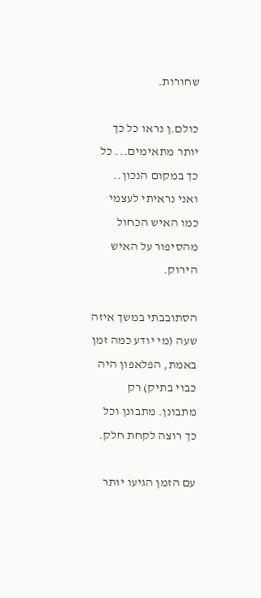שחורות.

כולם.ן נראו כל כך יותר מתאימים... כל כך במקום הנכון.. ואני נראיתי לעצמי כמו האיש הכחול מהסיפור על האיש הירוק.

הסתובבתי במשך איזה שעה (מי יודע כמה זמן באמת, הפלאפון היה כבוי בתיק) רק מתבונן. מתבונן וכל כך רוצה לקחת חלק.

עם הזמן הגיעו יותר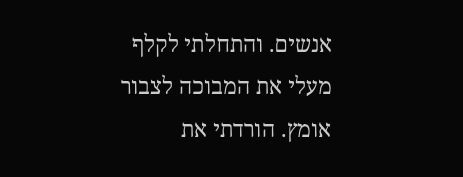אנשים. והתחלתי לקלף מעלי את המבוכה לצבור אומץ. הורדתי את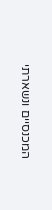המכנסיים ונשארתי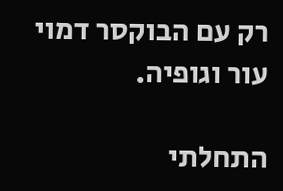רק עם הבוקסר דמוי עור וגופיה.

התחלתי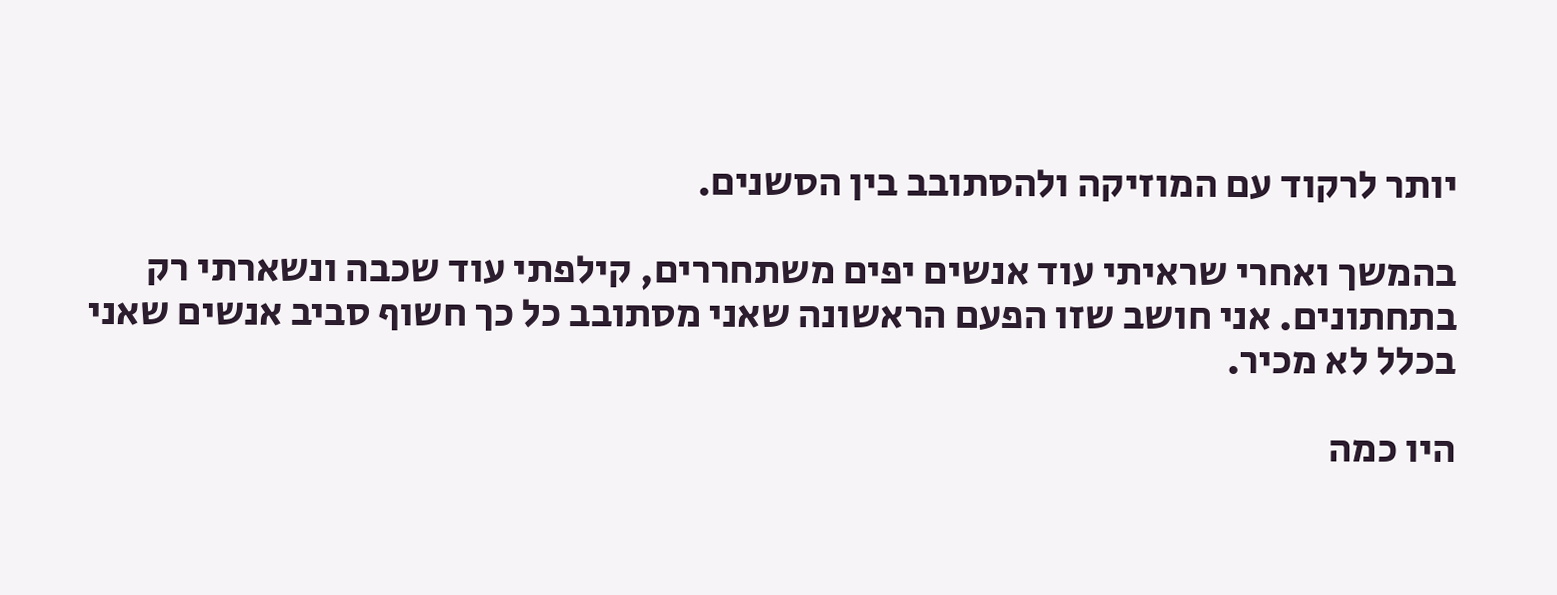יותר לרקוד עם המוזיקה ולהסתובב בין הסשנים.

בהמשך ואחרי שראיתי עוד אנשים יפים משתחררים, קילפתי עוד שכבה ונשארתי רק בתחתונים. אני חושב שזו הפעם הראשונה שאני מסתובב כל כך חשוף סביב אנשים שאני בכלל לא מכיר.

היו כמה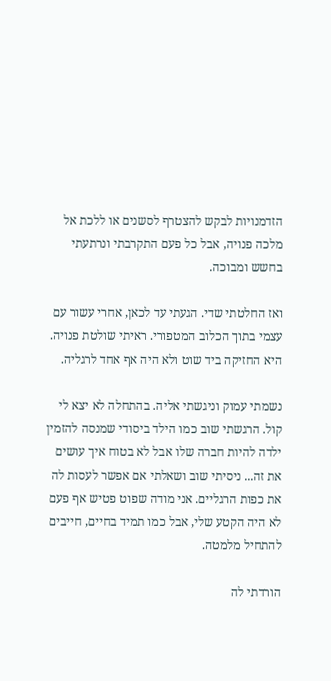הזדמנויות לבקש להצטרף לסשנים או ללכת אל מלכה פנויה, אבל כל פעם התקרבתי ונרתעתי בחשש ומבוכה.

ואז החלטתי שדי. הגעתי עד לכאן, אחרי עשור עם עצמי בתוך הכלוב המטפורי. ראיתי שולטת פנויה. היא החזיקה ביד שוט ולא היה אף אחד לרגליה.

נשמתי עמוק וניגשתי אליה. בהתחלה לא יצא לי קול. הרגשתי שוב כמו הילד ביסודי שמנסה להזמין ילדה להיות חברה שלו אבל לא בטוח איך עושים את זה... ניסיתי שוב ושאלתי אם אפשר לעסות לה את כפות הרגליים. אני מודה שפוט פטיש אף פעם לא היה הקטע שלי, אבל כמו תמיד בחיים, חייבים להתחיל מלמטה.

הורדתי לה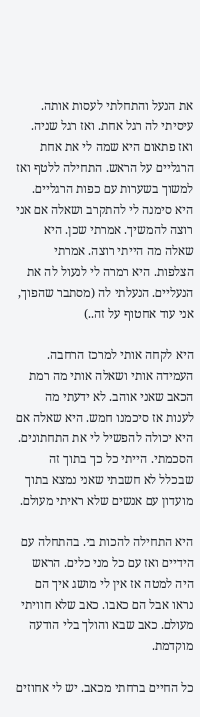את הנעל והתחלתי לעסות אותה. עיסיתי לה רגל אחת. ואז רגל שניה. ואז פתאום היא שמה לי את אחת הרגליים על הראש. התחילה ללטף ואז למשוך בשערות עם כפות הרגליים. היא סימנה לי להתקרב ושאלה אם אני רוצה להמשיך. אמרתי שכן. היא שאלה מה הייתי רוצה. אמרתי הצלפות. היא רמרה לי לנעול לה את הנעליים. הנעלתי לה (מסתבר שהפוך, אני עוד אחטוף על זה..)

היא לקחה אותי למרכז הרחבה. העמידה אותי ושאלה אותי מה רמת הכאב שאני אוהב. לא ידעתי מה לענות אז סיכמנו חמש. היא שאלה אם היא יכולה להפשיל לי את התחתונים. הסכמתי. הייתי כל כך בתוך זה שבכלל לא חשבתי שאני נמצא בתוך מועדון עם אנשים שלא ראיתי מעולם.

היא התחילה להכות בי. בהתחלה עם הידיים ואז עם כל מני כלים. הראש היה למטה אז אין לי מושג איך הם נראו אבל הם כאבו. כאב שלא חוויתי מעולם. כאב שבא והולך בלי הודעה מוקדמת.

כל החיים ברחתי מכאב. יש לי אחוזים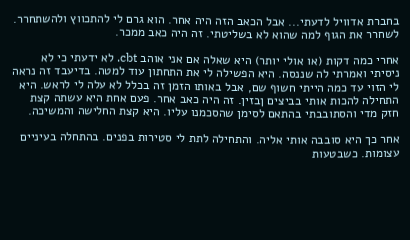בחברת אדוויל לדעתי... אבל הכאב הזה היה אחר. הוא גרם לי להתכווץ ולהשתחרר. לשחרר את הגוף למה שהוא לא בשליטתי. זה היה כאב ממכר.

אחרי כמה דקות (או אולי יותר) היא שאלה אם אני אוהב cbt. לא ידעתי כי לא ניסיתי ואמרתי לה שננסה. היא הפשילה לי את התחתון עוד למטה. בדיעבד זה נראה לי הזוי עד כמה הייתי חשוף שם, אבל באותו הזמן זה בכלל לא עלה לי לראש. היא התחילה להכות אותי בביצים ןבזין. זה היה כאב אחר. פעם אחת היא עשתה קצת חזק מדי והסתובבתי בהתאם לסימן שהסכמנו עליו. היא קצת החלישה והמשיכה.

אחר כך היא סובבה אותי אליה. והתחילה לתת לי סטירות בפנים. בהתחלה בעיניים עצומות. כשבטעות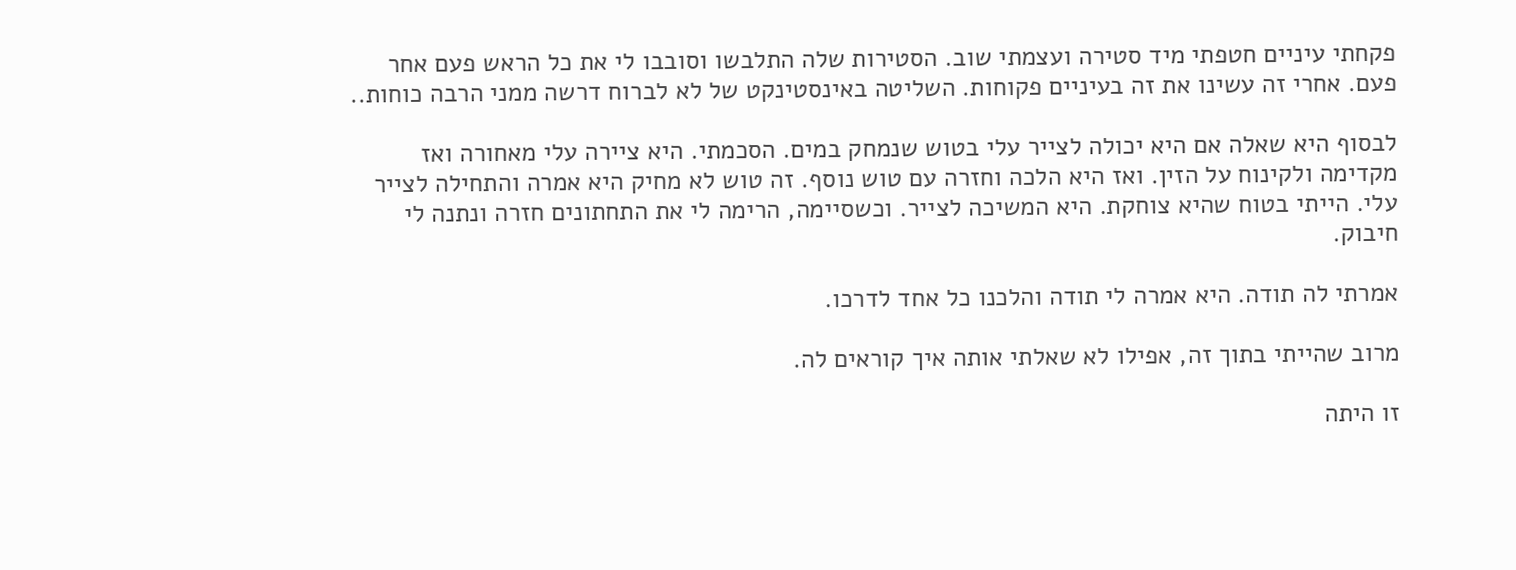פקחתי עיניים חטפתי מיד סטירה ועצמתי שוב. הסטירות שלה התלבשו וסובבו לי את כל הראש פעם אחר פעם. אחרי זה עשינו את זה בעיניים פקוחות. השליטה באינסטינקט של לא לברוח דרשה ממני הרבה כוחות..

לבסוף היא שאלה אם היא יכולה לצייר עלי בטוש שנמחק במים. הסכמתי. היא ציירה עלי מאחורה ואז מקדימה ולקינוח על הזין. ואז היא הלכה וחזרה עם טוש נוסף. זה טוש לא מחיק היא אמרה והתחילה לצייר עלי. הייתי בטוח שהיא צוחקת. היא המשיכה לצייר. וכשסיימה, הרימה לי את התחתונים חזרה ונתנה לי חיבוק.

אמרתי לה תודה. היא אמרה לי תודה והלכנו כל אחד לדרכו.

מרוב שהייתי בתוך זה, אפילו לא שאלתי אותה איך קוראים לה.

זו היתה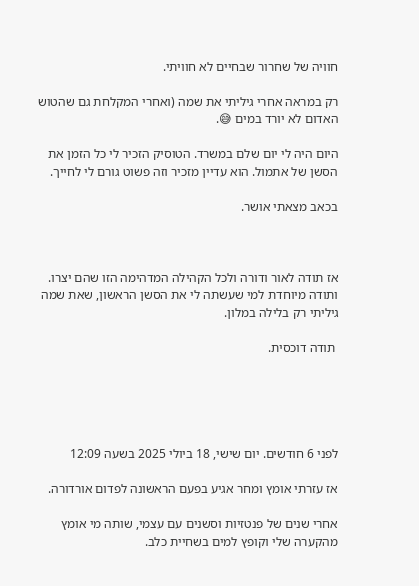חוויה של שחרור שבחיים לא חוויתי.

רק במראה אחרי גיליתי את שמה (ואחרי המקלחת גם שהטוש האדום לא יורד במים 😅.

היום היה לי יום שלם במשרד. הטוסיק הזכיר לי כל הזמן את הסשן של אתמול. הוא עדיין מזכיר וזה פשוט גורם לי לחייך.

בכאב מצאתי אושר.



אז תודה לאור ודורה ולכל הקהילה המדהימה הזו שהם יצרו. ותודה מיוחדת למי שעשתה לי את הסשן הראשון, שאת שמה גיליתי רק בלילה במלון.

 תודה דוכסית.





לפני 6 חודשים. יום שישי, 18 ביולי 2025 בשעה 12:09

אז עזרתי אומץ ומחר אגיע בפעם הראשונה לפדום אורדורה.

אחרי שנים של פנטזיות וסשנים עם עצמי, שותה מי אומץ מהקערה שלי וקופץ למים בשחיית כלב.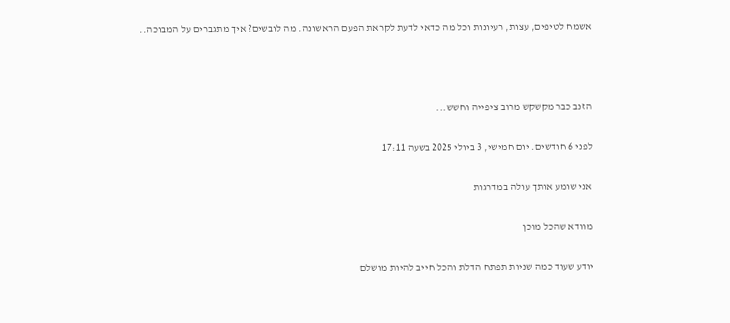אשמח לטיפים, עצות, רעיונות וכל מה כדאי לדעת לקראת הפעם הראשונה. מה לובשים? איך מתגברים על המבוכה..



הזנב כבר מקשקש מרוב ציפייה וחשש...

לפני 6 חודשים. יום חמישי, 3 ביולי 2025 בשעה 17:11

אני שומע אותך עולה במדרגות

מוודא שהכל מוכן

יודע שעוד כמה שניות תפתח הדלת והכל חייב להיות מושלם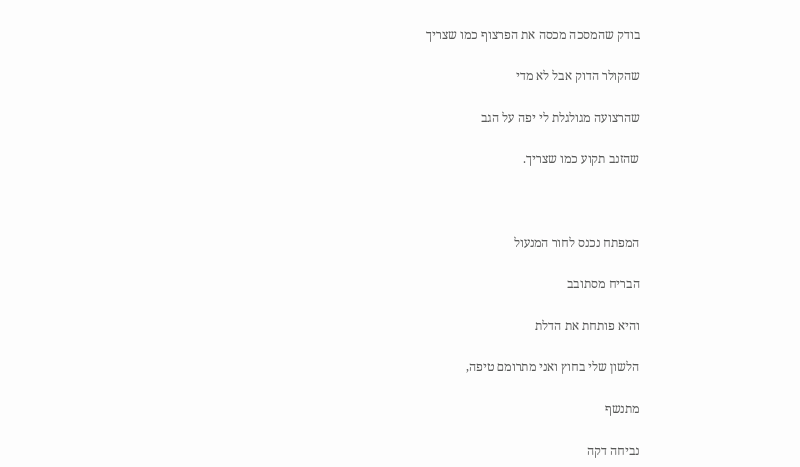בודק שהמסכה מכסה את הפרצוף כמו שצריך

שהקולר הדוק אבל לא מדי

שהרצועה מגולגלת לי יפה על הגב

שהזנב תקוע כמו שצריך.



המפתח נכנס לחור המנעול

הבריח מסתובב

והיא פותחת את הדלת

הלשון שלי בחוץ ואני מתרומם טיפה,

מתנשף

נביחה דקה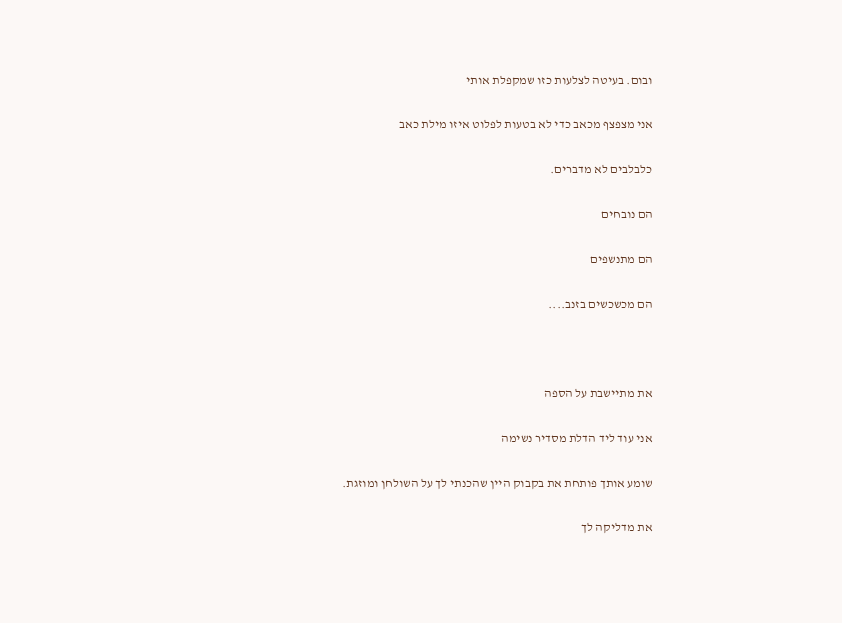ובום. בעיטה לצלעות כזו שמקפלת אותי

אני מצפצף מכאב כדי לא בטעות לפלוט איזו מילת כאב

כלבלבים לא מדברים.

הם נובחים

הם מתנשפים

הם מכשכשים בזנב....



את מתיישבת על הספה

אני עוד ליד הדלת מסדיר נשימה

שומע אותך פותחת את בקבוק היין שהכנתי לך על השולחן ומוזגת.

את מדליקה לך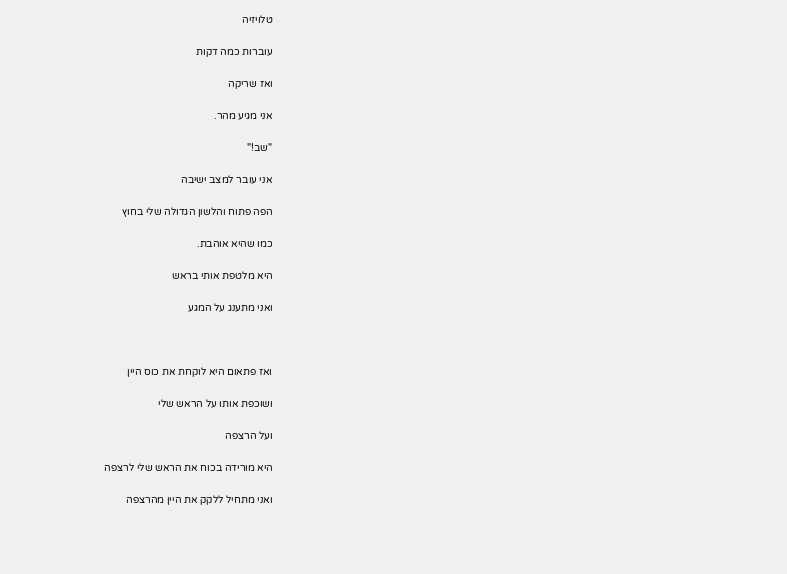טלויזיה

עוברות כמה דקות

ואז שריקה

אני מגיע מהר.

"שב!"

אני עובר למצב ישיבה

הפה פתוח והלשון הגדולה שלי בחוץ

כמו שהיא אוהבת.

היא מלטפת אותי בראש

ואני מתענג על המגע



ואז פתאום היא לוקחת את כוס היין

ושוכפת אותו על הראש שלי

ועל הרצפה

היא מורידה בכוח את הראש שלי לרצפה

ואני מתחיל ללקק את היין מהרצפה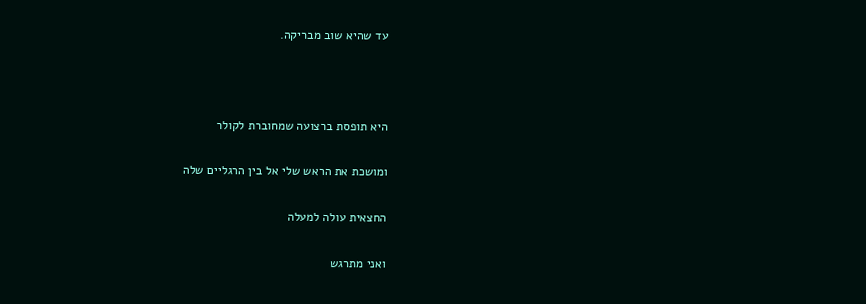עד שהיא שוב מבריקה.



היא תופסת ברצועה שמחוברת לקולר

ומושכת את הראש שלי אל בין הרגליים שלה

החצאית עולה למעלה

ואני מתרגש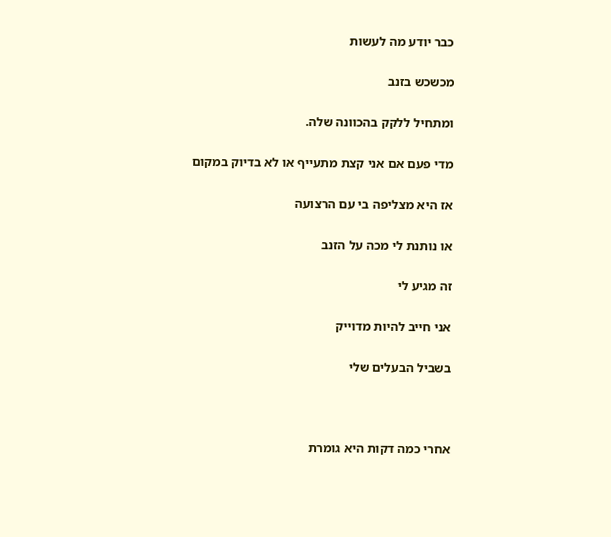כבר יודע מה לעשות

מכשכש בזנב

ומתחיל ללקק בהכוונה שלה.

מדי פעם אם אני קצת מתעייף או לא בדיוק במקום

אז היא מצליפה בי עם הרצועה

או נותנת לי מכה על הזנב

זה מגיע לי

אני חייב להיות מדוייק

בשביל הבעלים שלי



אחרי כמה דקות היא גומרת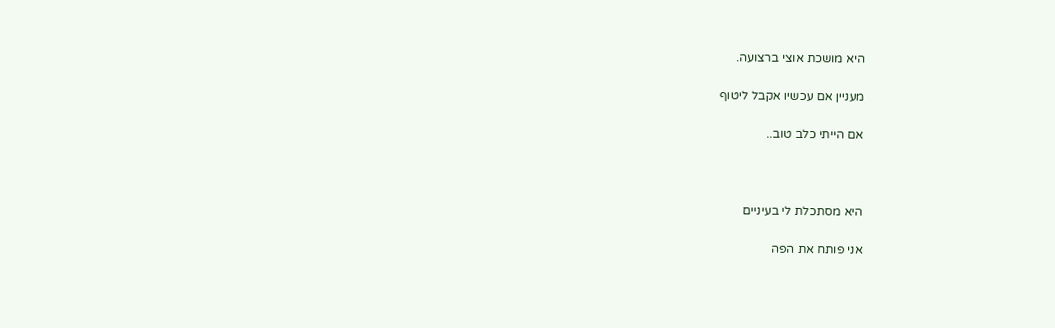היא מושכת אוצי ברצועה.

מעניין אם עכשיו אקבל ליטוף

אם הייתי כלב טוב..



היא מסתכלת לי בעיניים

אני פותח את הפה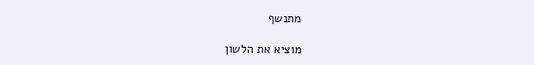מתנשף

מוציא את הלשון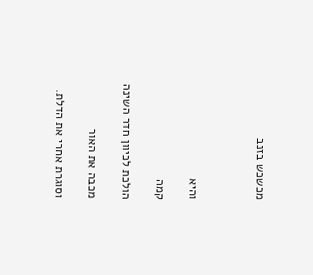מכשכש בזנב



והיא

קמה

הולכת לכיוון חדר השינה

מכבה את האור

וסוגרת אחרי את הדלת.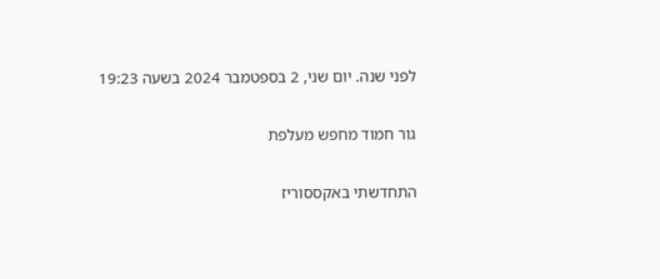לפני שנה. יום שני, 2 בספטמבר 2024 בשעה 19:23

גור חמוד מחפש מעלפת

התחדשתי באקססוריז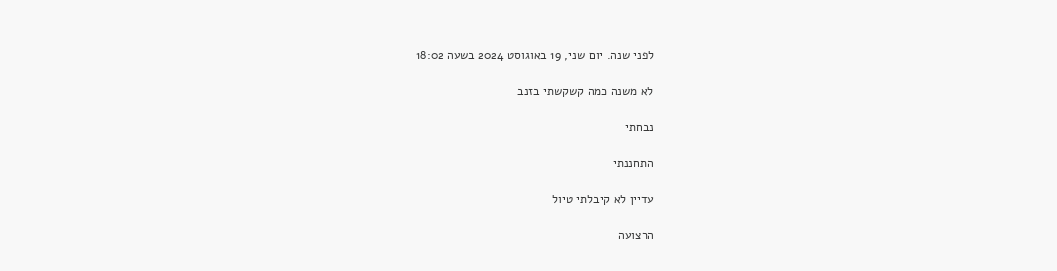לפני שנה. יום שני, 19 באוגוסט 2024 בשעה 18:02

לא משנה כמה קשקשתי בזנב

נבחתי

התחננתי

עדיין לא קיבלתי טיול

הרצועה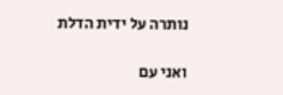נותרה על ידית הדלת

ואני עם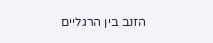הזנב בין הרגליים